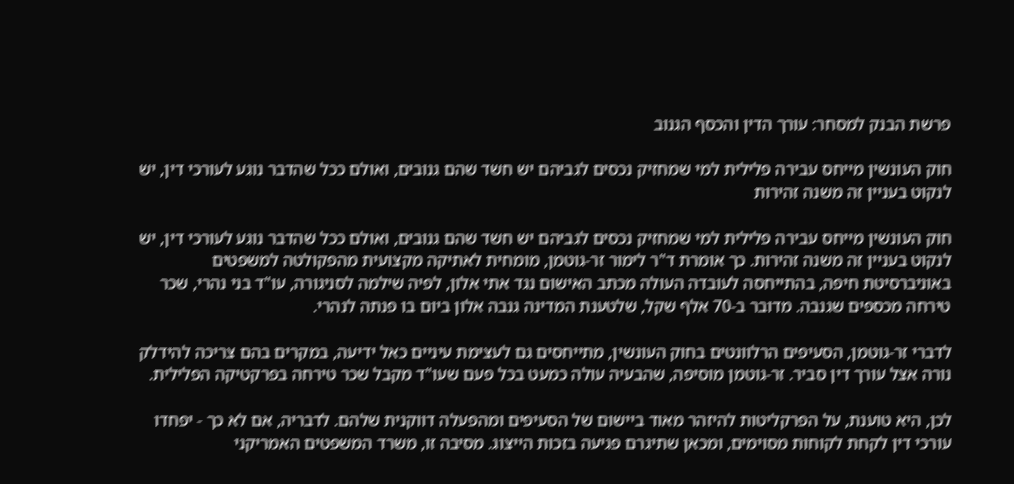פרשת הבנק למסחר: עורך הדין והכסף הגנוב

חוק העונשין מייחס עבירה פלילית למי שמחזיק נכסים לגביהם יש חשד שהם גנובים, ואולם ככל שהדבר נוגע לעורכי דין, יש לנקוט בעניין זה משנה זהירות

חוק העונשין מייחס עבירה פלילית למי שמחזיק נכסים לגביהם יש חשד שהם גנובים, ואולם ככל שהדבר נוגע לעורכי דין, יש לנקוט בעניין זה משנה זהירות. כך אומרת ד"ר לימור זר-גוטמן, מומחית לאתיקה מקצועית מהפקולטה למשפטים באוניברסיטת חיפה, בהתייחסה לעובדה העולה מכתב האישום נגד אתי אלון, לפיה שילמה לסניגורה, עו"ד בני נהרי, שכר טירחה מכספים שגנבה. מדובר ב-70 אלף שקל, שלטענת המדינה גנבה אלון ביום בו פנתה לנהרי.

לדברי זר-גוטמן, הסעיפים הרלוונטים בחוק העונשין, מתייחסים גם לעצימת עיניים כאל ידיעה, במקרים בהם צריכה להידלק נורה אצל עורך דין סביר. זר-גוטמן מוסיפה, שהבעיה עולה כמעט בכל פעם שעו"ד מקבל שכר טירחה בפרקטיקה הפלילית.

לכן, היא טוענת, על הפרקליטות להיזהר מאוד ביישום של הסעיפים ומהפעלה דווקנית שלהם. לדבריה, אם לא כך - יפחדו עורכי דין לקחת לקוחות מסוימים, ומכאן שתיגרם פגיעה בזכות הייצוג. מסיבה זו, משרד המשפטים האמריקני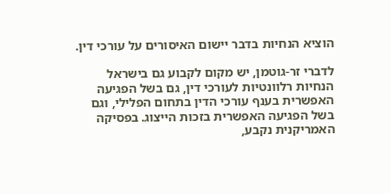הוציא הנחיות בדבר יישום האיסורים על עורכי דין.

לדברי זר-גוטמן, יש מקום לקבוע גם בישראל הנחיות רלוונטיות לעורכי דין, גם בשל הפגיעה האפשרית בענף עורכי הדין בתחום הפלילי, וגם בשל הפגיעה האפשרית בזכות הייצוג. בפסיקה האמריקנית נקבע,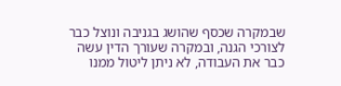שבמקרה שכסף שהושג בגניבה ונוצל כבר לצורכי הגנה, ובמקרה שעורך הדין עשה כבר את העבודה, לא ניתן ליטול ממנו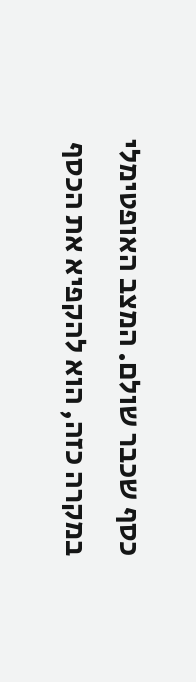כסף שכבר שולם. המצב האופטימלי במקרה כזה, הוא להקפיא את הכסף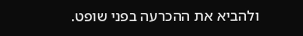ולהביא את ההכרעה בפני שופט.